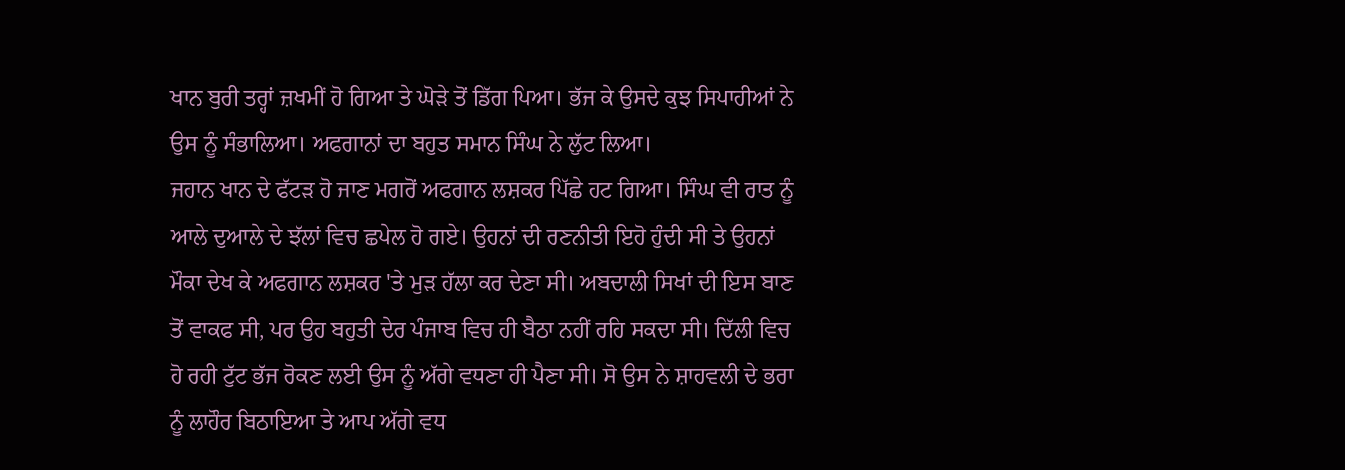ਖਾਨ ਬੁਰੀ ਤਰ੍ਹਾਂ ਜ਼ਖਮੀਂ ਹੋ ਗਿਆ ਤੇ ਘੋੜੇ ਤੋਂ ਡਿੱਗ ਪਿਆ। ਭੱਜ ਕੇ ਉਸਦੇ ਕੁਝ ਸਿਪਾਹੀਆਂ ਨੇ ਉਸ ਨੂੰ ਸੰਭਾਲਿਆ। ਅਫਗਾਨਾਂ ਦਾ ਬਹੁਤ ਸਮਾਨ ਸਿੰਘ ਨੇ ਲੁੱਟ ਲਿਆ।
ਜਹਾਨ ਖਾਨ ਦੇ ਫੱਟੜ ਹੋ ਜਾਣ ਮਗਰੋਂ ਅਫਗਾਨ ਲਸ਼ਕਰ ਪਿੱਛੇ ਹਟ ਗਿਆ। ਸਿੰਘ ਵੀ ਰਾਤ ਨੂੰ ਆਲੇ ਦੁਆਲੇ ਦੇ ਝੱਲਾਂ ਵਿਚ ਛਪੇਲ ਹੋ ਗਏ। ਉਹਨਾਂ ਦੀ ਰਣਨੀਤੀ ਇਹੋ ਹੁੰਦੀ ਸੀ ਤੇ ਉਹਨਾਂ ਮੌਕਾ ਦੇਖ ਕੇ ਅਫਗਾਨ ਲਸ਼ਕਰ 'ਤੇ ਮੁੜ ਹੱਲਾ ਕਰ ਦੇਣਾ ਸੀ। ਅਬਦਾਲੀ ਸਿਖਾਂ ਦੀ ਇਸ ਬਾਣ ਤੋਂ ਵਾਕਫ ਸੀ, ਪਰ ਉਹ ਬਹੁਤੀ ਦੇਰ ਪੰਜਾਬ ਵਿਚ ਹੀ ਬੈਠਾ ਨਹੀਂ ਰਹਿ ਸਕਦਾ ਸੀ। ਦਿੱਲੀ ਵਿਚ ਹੋ ਰਹੀ ਟੁੱਟ ਭੱਜ ਰੋਕਣ ਲਈ ਉਸ ਨੂੰ ਅੱਗੇ ਵਧਣਾ ਹੀ ਪੈਣਾ ਸੀ। ਸੋ ਉਸ ਨੇ ਸ਼ਾਹਵਲੀ ਦੇ ਭਰਾ ਨੂੰ ਲਾਹੌਰ ਬਿਠਾਇਆ ਤੇ ਆਪ ਅੱਗੇ ਵਧ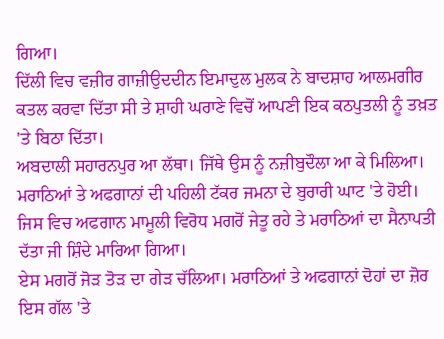ਗਿਆ।
ਦਿੱਲੀ ਵਿਚ ਵਜ਼ੀਰ ਗਾਜ਼ੀਉਦਦੀਨ ਇਮਾਦੁਲ ਮੁਲਕ ਨੇ ਬਾਦਸ਼ਾਹ ਆਲਮਗੀਰ ਕਤਲ ਕਰਵਾ ਦਿੱਤਾ ਸੀ ਤੇ ਸ਼ਾਹੀ ਘਰਾਣੇ ਵਿਚੋਂ ਆਪਣੀ ਇਕ ਕਠਪੁਤਲੀ ਨੂੰ ਤਖ਼ਤ 'ਤੇ ਬਿਠਾ ਦਿੱਤਾ।
ਅਬਦਾਲੀ ਸਹਾਰਨਪੁਰ ਆ ਲੱਥਾ। ਜਿੱਥੇ ਉਸ ਨੂੰ ਨਜ਼ੀਬੁਦੌਲਾ ਆ ਕੇ ਮਿਲਿਆ। ਮਰਾਠਿਆਂ ਤੇ ਅਫਗਾਨਾਂ ਦੀ ਪਹਿਲੀ ਟੱਕਰ ਜਮਨਾ ਦੇ ਬੁਰਾਰੀ ਘਾਟ 'ਤੇ ਹੋਈ। ਜਿਸ ਵਿਚ ਅਫਗਾਨ ਮਾਮੂਲੀ ਵਿਰੋਧ ਮਗਰੋਂ ਜੇਤੂ ਰਹੇ ਤੇ ਮਰਾਠਿਆਂ ਦਾ ਸੈਨਾਪਤੀ ਦੱਤਾ ਜੀ ਸ਼ਿੰਦੇ ਮਾਰਿਆ ਗਿਆ।
ਏਸ ਮਗਰੋਂ ਜੋੜ ਤੋੜ ਦਾ ਗੇੜ ਚੱਲਿਆ। ਮਰਾਠਿਆਂ ਤੇ ਅਫਗਾਨਾਂ ਦੋਹਾਂ ਦਾ ਜ਼ੋਰ ਇਸ ਗੱਲ 'ਤੇ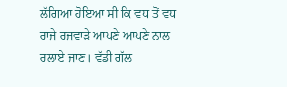ਲੱਗਿਆ ਹੋਇਆ ਸੀ ਕਿ ਵਧ ਤੋਂ ਵਧ ਰਾਜੇ ਰਜਵਾੜੇ ਆਪਣੇ ਆਪਣੇ ਨਾਲ ਰਲਾਏ ਜਾਣ। ਵੱਡੀ ਗੱਲ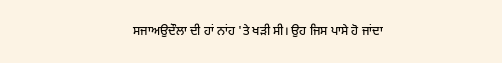ਸਜਾਅਉਦੌਲਾ ਦੀ ਹਾਂ ਨਾਂਹ 'ਤੇ ਖੜੀ ਸੀ। ਉਹ ਜਿਸ ਪਾਸੇ ਹੋ ਜਾਂਦਾ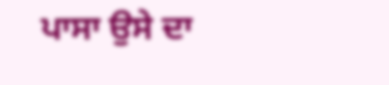ਪਾਸਾ ਉਸੇ ਦਾ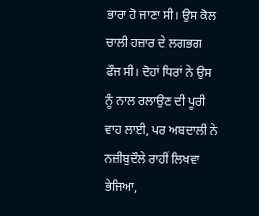ਭਾਰਾ ਹੋ ਜਾਣਾ ਸੀ। ਉਸ ਕੋਲ ਚਾਲੀ ਹਜ਼ਾਰ ਦੇ ਲਗਭਗ ਫੌਜ ਸੀ। ਦੋਹਾਂ ਧਿਰਾਂ ਨੇ ਉਸ ਨੂੰ ਨਾਲ ਰਲਾਉਣ ਦੀ ਪੂਰੀ ਵਾਹ ਲਾਈ, ਪਰ ਅਬਦਾਲੀ ਨੇ ਨਜ਼ੀਬੁਦੌਲੇ ਰਾਹੀਂ ਲਿਖਵਾ ਭੇਜਿਆ,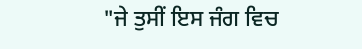"ਜੇ ਤੁਸੀਂ ਇਸ ਜੰਗ ਵਿਚ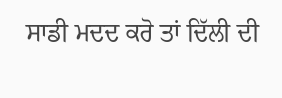ਸਾਡੀ ਮਦਦ ਕਰੋ ਤਾਂ ਦਿੱਲੀ ਦੀ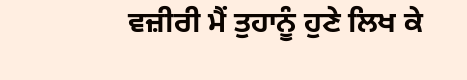ਵਜ਼ੀਰੀ ਮੈਂ ਤੁਹਾਨੂੰ ਹੁਣੇ ਲਿਖ ਕੇ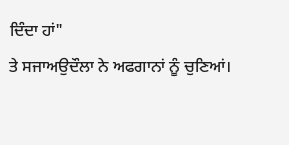ਦਿੰਦਾ ਹਾਂ"
ਤੇ ਸਜਾਅਉਦੌਲਾ ਨੇ ਅਫਗਾਨਾਂ ਨੂੰ ਚੁਣਿਆਂ।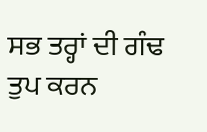ਸਭ ਤਰ੍ਹਾਂ ਦੀ ਗੰਢ ਤੁਪ ਕਰਨ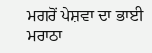ਮਗਰੋਂ ਪੇਸ਼ਵਾ ਦਾ ਭਾਈ ਮਰਾਠਾ